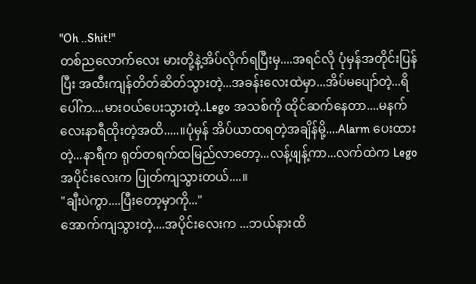"Oh ..Shit!"
တစ်ညလောက်လေး မားတို့နဲ့အိပ်လိုက်ရပြီးမှ....အရင်လို ပုံမှန်အတိုင်းပြန်ပြီး အထီးကျန်တိတ်ဆိတ်သွားတဲ့...အခန်းလေးထဲမှာ...အိပ်မပျော်တဲ့...ရိပေါ်က....မားဝယ်ပေးသွားတဲ့..Lego အသစ်ကို ထိုင်ဆက်နေတာ....မနက် လေးနာရီထိုးတဲ့အထိ.....။ပုံမှန် အိပ်ယာထရတဲ့အချိန်မို့....Alarm ပေးထားတဲ့...နာရီက ရုတ်တရက်ထမြည်လာတော့...လန့်ဖျန့်ကာ...လက်ထဲက Lego အပိုင်းလေးက ပြုတ်ကျသွားတယ်....။
"ချီးပဲကွာ....ပြီးတော့မှာကို..."
အောက်ကျသွားတဲ့....အပိုင်းလေးက ...ဘယ်နားထိ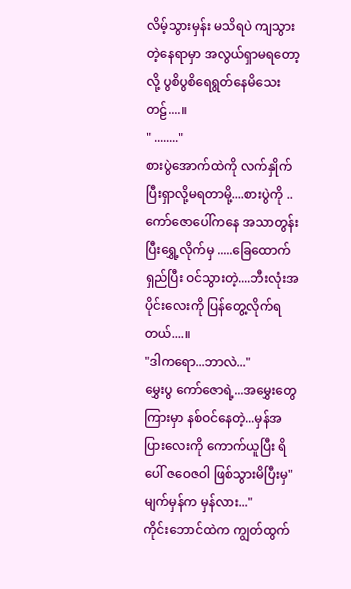လိမ့်သွားမှန်း မသိရပဲ ကျသွားတဲ့နေရာမှာ အလွယ်ရှာမရတော့လို့ ပွစိပွစိရေရွတ်နေမိသေးတဠ်....။
" ........"
စားပွဲအောက်ထဲကို လက်နှိုက်ပြီးရှာလို့မရတာမို့....စားပွဲကို ..ကော်ဇောပေါ်ကနေ အသာတွန်းပြီးရွှေ့လိုက်မှ .....ခြေထောက်ရှည်ပြီး ဝင်သွားတဲ့....ဘီးလုံးအပိုင်းလေးကို ပြန်တွေ့လိုက်ရတယ်....။
"ဒါကရော...ဘာလဲ..."
မွှေးပွ ကော်ဇောရဲ့...အမွှေးတွေကြားမှာ နစ်ဝင်နေတဲ့...မှန်အပြားလေးကို ကောက်ယူပြီး ရိပေါ် ဇဝေဇဝါ ဖြစ်သွားမိပြီးမှ" မျက်မှန်က မှန်လား..."
ကိုင်းဘောင်ထဲက ကျွတ်ထွက်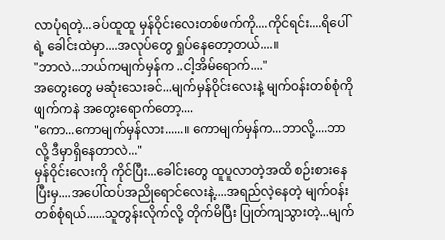လာပုံရတဲ့...ခပ်ထူထူ မှန်ဝိုင်းလေးတစ်ဖက်ကို....ကိုင်ရင်း....ရိပေါ်ရဲ့ ခေါင်းထဲမှာ....အလုပ်တွေ ရှုပ်နေတော့တယ်....။
"ဘာလဲ...ဘယ်ကမျက်မှန်က ..ငါ့အိမ်ရောက်...."
အတွေးတွေ မဆုံးသေးခင်...မျက်မှန်ဝိုင်းလေးနဲ့ မျက်ဝန်းတစ်စုံကို ဖျက်ကနဲ အတွေးရောက်တော့....
"ကော...ကောမျက်မှန်လား......။ ကောမျက်မှန်က...ဘာလို့....ဘာလို့ ဒီမှာရှိနေတာလဲ..."
မှန်ဝိုင်းလေးကို ကိုင်ပြီး...ခေါင်းတွေ ထူပူလာတဲ့အထိ စဉ်းစားနေပြီးမှ....အပေါ်ထပ်အညိုရောင်လေးနဲ့....အရည်လဲ့နေတဲ့ မျက်ဝန်းတစ်စုံရယ်......သူတွန်းလိုက်လို့ တိုက်မိပြီး ပြုတ်ကျသွားတဲ့...မျက်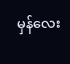မှန်လေး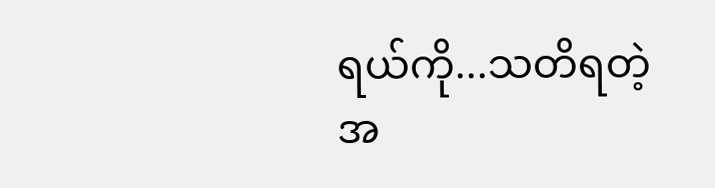ရယ်ကို...သတိရတဲ့အ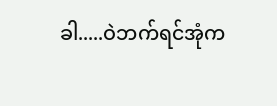ခါ.....ဝဲဘက်ရင်အုံက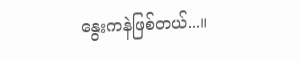နွေးကနဲဖြစ်တယ်...။